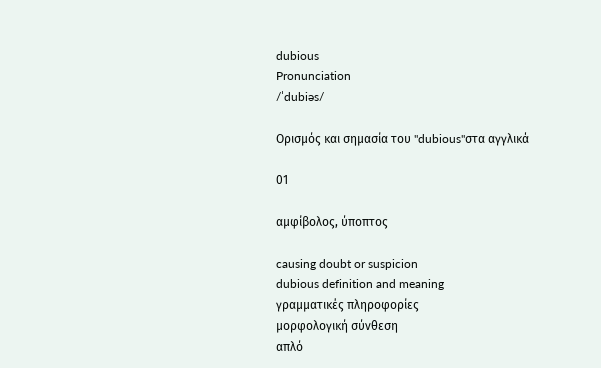dubious
Pronunciation
/ˈdubiəs/

Ορισμός και σημασία του "dubious"στα αγγλικά

01

αμφίβολος, ύποπτος

causing doubt or suspicion
dubious definition and meaning
γραμματικές πληροφορίες
μορφολογική σύνθεση
απλό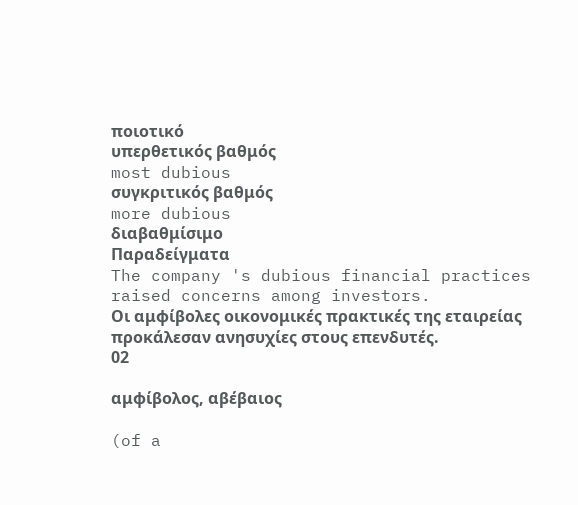ποιοτικό
υπερθετικός βαθμός
most dubious
συγκριτικός βαθμός
more dubious
διαβαθμίσιμο
Παραδείγματα
The company 's dubious financial practices raised concerns among investors.
Οι αμφίβολες οικονομικές πρακτικές της εταιρείας προκάλεσαν ανησυχίες στους επενδυτές.
02

αμφίβολος, αβέβαιος

(of a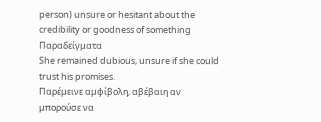person) unsure or hesitant about the credibility or goodness of something
Παραδείγματα
She remained dubious, unsure if she could trust his promises.
Παρέμεινε αμφίβολη, αβέβαιη αν μπορούσε να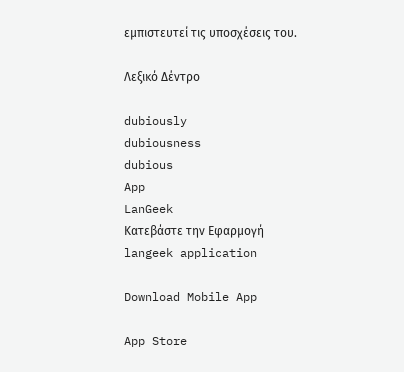εμπιστευτεί τις υποσχέσεις του.

Λεξικό Δέντρο

dubiously
dubiousness
dubious
App
LanGeek
Κατεβάστε την Εφαρμογή
langeek application

Download Mobile App

App Store